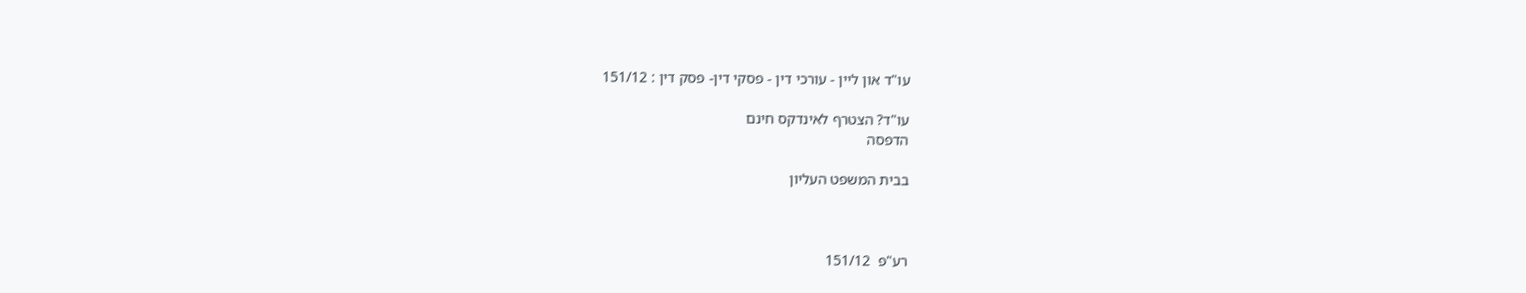עו"ד און ליין - עורכי דין - פסקי דין- פסק דין : 151/12

עו"ד? הצטרף לאינדקס חינם
הדפסה

בבית המשפט העליון



רע"פ  151/12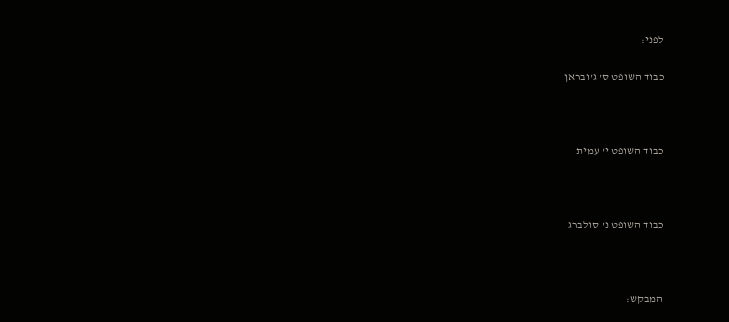לפני:

כבוד השופט ס' ג'ובראן



כבוד השופט י' עמית



כבוד השופט נ' סולברג



המבקש: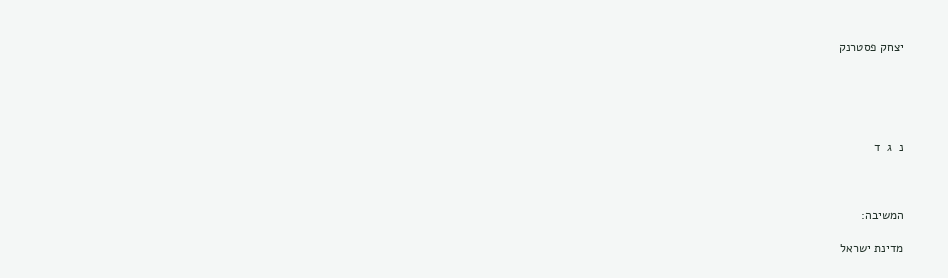יצחק פסטרנק





נ  ג  ד



המשיבה:

מדינת ישראל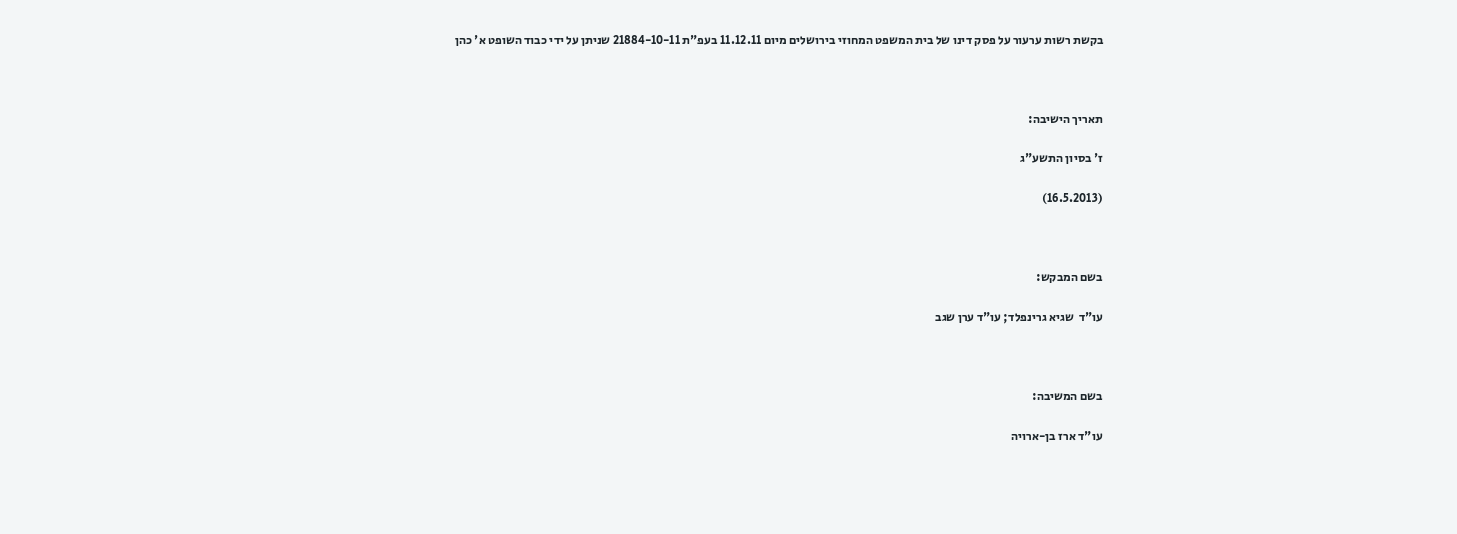בקשת רשות ערעור על פסק דינו של בית המשפט המחוזי בירושלים מיום 11.12.11 בעפ"ת 21884-10-11 שניתן על ידי כבוד השופט א' כהן



תאריך הישיבה:

ז' בסיון התשע"ג

(16.5.2013)



בשם המבקש:

עו"ד  שגיא גרינפלד; עו"ד ערן שגב



בשם המשיבה:

עו"ד ארז בן-ארויה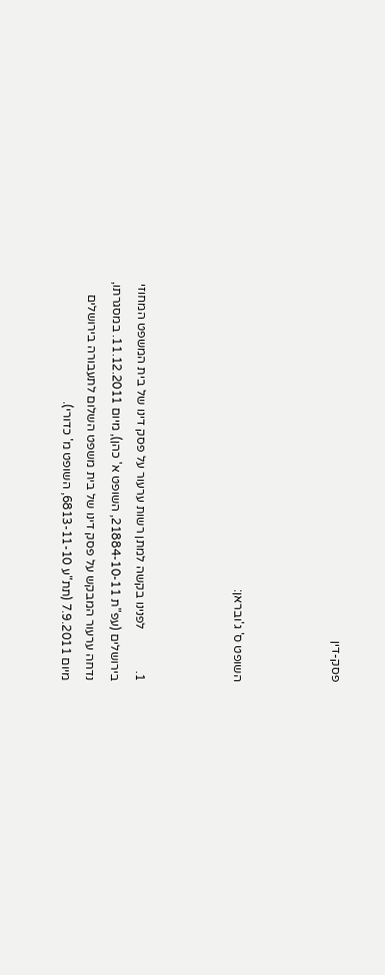פסק-דין



השופט ס' ג'ובראן:



1.             לפנינו בקשה למתן רשות ערעור על פסק דינו של בית המשפט המחוזי בירושלים (עפ"ת 21884-10-11, השופט א' כהן), מיום 11.12.2011. במסגרתו, נדחה ערעור המבקש על פסק דינו של בית משפט השלום לתעבורה בירושלים מיום 7.9.2011 (תת"ע 6813-11-10, השופט מ' כדורי).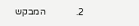2.             המבקש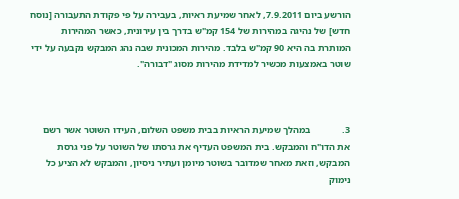הורשע ביום 7.9.2011, לאחר שמיעת ראיות, בעבירה על פי פקודת התעבורה [נוסח חדש] של נהיגה במהירות של 154 קמ"ש בדרך בין עירונית, כאשר המהירות המותרת בה היא 90 קמ"ש בלבד. מהירות המכונית שבה נהג המבקש נקבעה על ידי שוטר באמצעות מכשיר למדידת מהירות מסוג "דבורה".



3.             במהלך שמיעת הראיות בבית משפט השלום, העידו השוטר אשר רשם את הדו"ח והמבקש. בית המשפט העדיף את גרסתו של השוטר על פני גרסת המבקש, וזאת מאחר שמדובר בשוטר מיומן ועתיר ניסיון, והמבקש לא הציע כל נימוק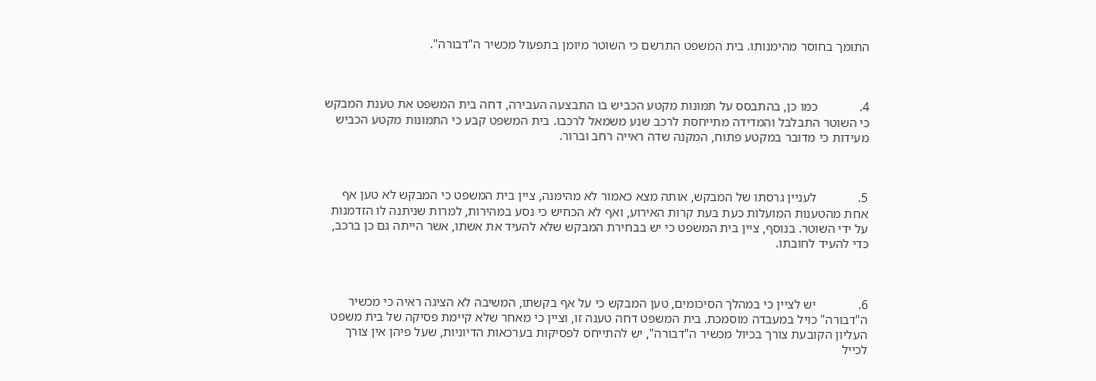התומך בחוסר מהימנותו. בית המשפט התרשם כי השוטר מיומן בתפעול מכשיר ה"דבורה".



4.             כמו כן, בהתבסס על תמונות מקטע הכביש בו התבצעה העבירה, דחה בית המשפט את טענת המבקש כי השוטר התבלבל והמדידה מתייחסת לרכב שנע משמאל לרכבו. בית המשפט קבע כי התמונות מקטע הכביש מעידות כי מדובר במקטע פתוח, המקנה שדה ראייה רחב וברור.



5.             לעניין גרסתו של המבקש, אותה מצא כאמור לא מהימנה, ציין בית המשפט כי המבקש לא טען אף אחת מהטענות המועלות כעת בעת קרות האירוע, ואף לא הכחיש כי נסע במהירות, למרות שניתנה לו הזדמנות על ידי השוטר. בנוסף, ציין בית המשפט כי יש בבחירת המבקש שלא להעיד את אשתו, אשר הייתה גם כן ברכב, כדי להעיד לחובתו.



6.             יש לציין כי במהלך הסיכומים, טען המבקש כי על אף בקשתו, המשיבה לא הציגה ראיה כי מכשיר ה"דבורה" כויל במעבדה מוסמכת. בית המשפט דחה טענה זו, וציין כי מאחר שלא קיימת פסיקה של בית משפט העליון הקובעת צורך בכיול מכשיר ה"דבורה", יש להתייחס לפסיקות בערכאות הדיוניות, שעל פיהן אין צורך לכייל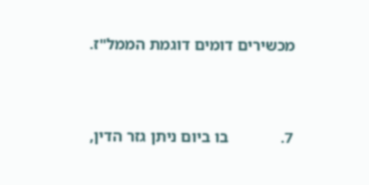מכשירים דומים דוגמת הממל"ז.



7.             בו ביום ניתן גזר הדין,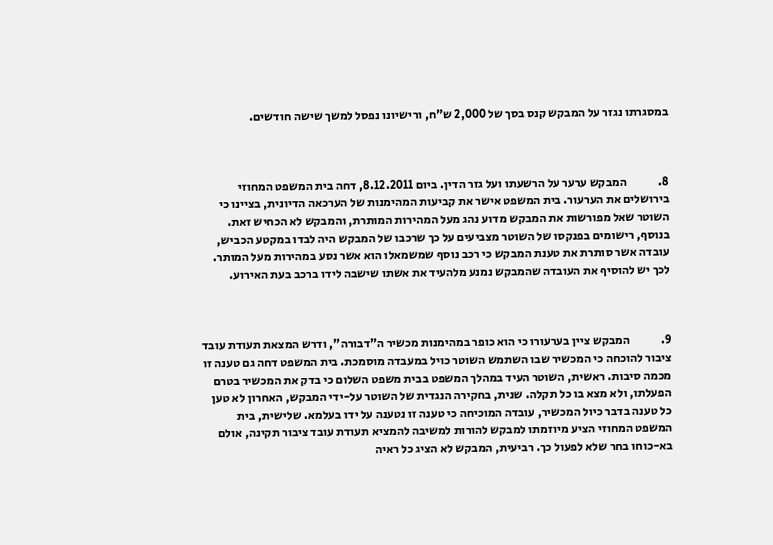במסגרתו נגזר על המבקש קנס בסך של 2,000 ש"ח, ורישיונו נפסל למשך שישה חודשים.



8.             המבקש ערער על הרשעתו ועל גזר הדין. ביום 8.12.2011, דחה בית המשפט המחוזי בירושלים את הערעור. בית המשפט אישר את קביעות המהימנות של הערכאה הדיונית, בציינו כי השוטר שאל מפורשות את המבקש מדוע נהג מעל המהירות המותרת, והמבקש לא הכחיש זאת. בנוסף, רישומים בפנקסו של השוטר מצביעים על כך שרכבו של המבקש היה לבדו במקטע הכביש, עובדה אשר סותרת את טענת המבקש כי רכב נוסף שמשמאלו הוא אשר נסע במהירות מעל המותר. לכך יש להוסיף את העובדה שהמבקש נמנע מלהעיד את אשתו שישבה לידו ברכב בעת האירוע.



9.             המבקש ציין בערעורו כי הוא כופר במהימנות מכשיר ה"דבורה", ודרש המצאת תעודת עובד ציבור להוכחה כי המכשיר שבו השתמש השוטר כויל במעבדה מוסמכת. בית המשפט דחה גם טענה זו מכמה סיבות. ראשית, השוטר העיד במהלך המשפט בבית משפט השלום כי בדק את המכשיר בטרם הפעלתו, ולא מצא בו כל תקלה. שנית, בחקירה הנגדית של השוטר על-ידי המבקש, האחרון לא טען כל טענה בדבר כיול המכשיר, עובדה המוכיחה כי טענה זו נטענה על ידו בעלמא. שלישית, בית המשפט המחוזי הציע מיוזמתו למבקש להורות למשיבה להמציא תעודת עובד ציבור תקינה, אולם בא-כוחו בחר שלא לפעול כך. רביעית, המבקש לא הציג כל ראיה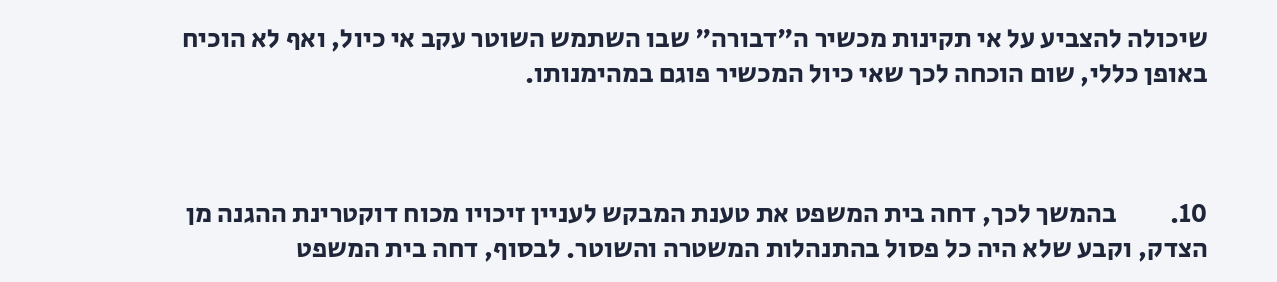שיכולה להצביע על אי תקינות מכשיר ה"דבורה" שבו השתמש השוטר עקב אי כיול, ואף לא הוכיח באופן כללי, שום הוכחה לכך שאי כיול המכשיר פוגם במהימנותו.



10.          בהמשך לכך, דחה בית המשפט את טענת המבקש לעניין זיכויו מכוח דוקטרינת ההגנה מן הצדק, וקבע שלא היה כל פסול בהתנהלות המשטרה והשוטר. לבסוף, דחה בית המשפט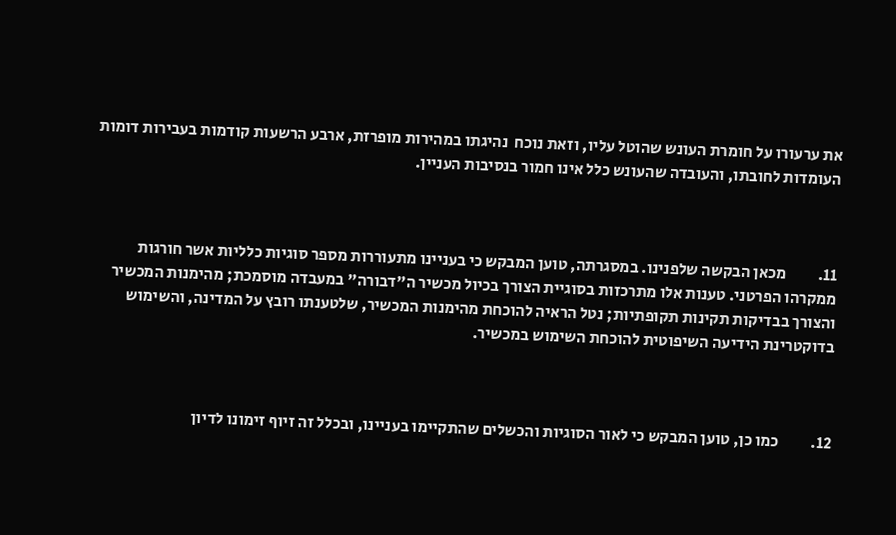את ערעורו על חומרת העונש שהוטל עליו, וזאת נוכח  נהיגתו במהירות מופרזת, ארבע הרשעות קודמות בעבירות דומות העומדות לחובתו, והעובדה שהעונש כלל אינו חמור בנסיבות העניין.



11.          מכאן הבקשה שלפנינו. במסגרתה, טוען המבקש כי בעניינו מתעוררות מספר סוגיות כלליות אשר חורגות ממקרהו הפרטני. טענות אלו מתרכזות בסוגיית הצורך בכיול מכשיר ה"דבורה" במעבדה מוסמכת; מהימנות המכשיר והצורך בבדיקות תקינות תקופתיות; נטל הראיה להוכחת מהימנות המכשיר, שלטענתו רובץ על המדינה, והשימוש בדוקטרינת הידיעה השיפוטית להוכחת השימוש במכשיר.



12.          כמו כן, טוען המבקש כי לאור הסוגיות והכשלים שהתקיימו בעניינו, ובכלל זה זיוף זימונו לדיון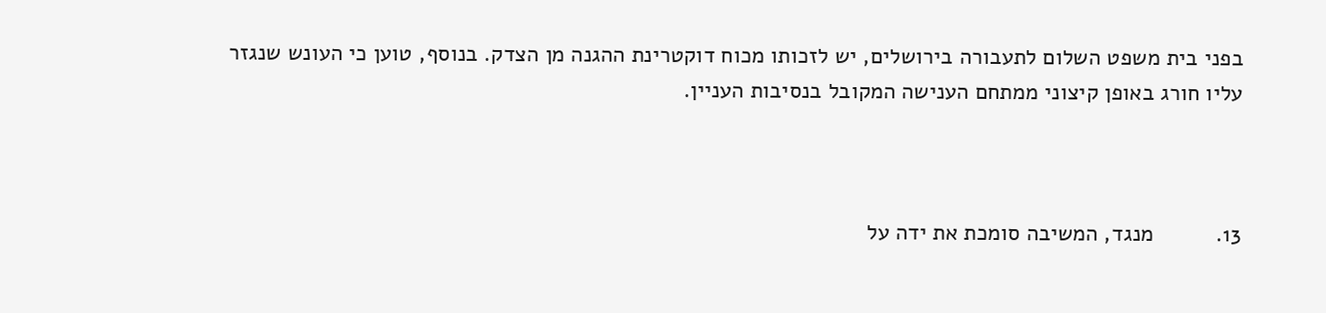בפני בית משפט השלום לתעבורה בירושלים, יש לזכותו מכוח דוקטרינת ההגנה מן הצדק. בנוסף, טוען כי העונש שנגזר עליו חורג באופן קיצוני ממתחם הענישה המקובל בנסיבות העניין.



13.          מנגד, המשיבה סומכת את ידה על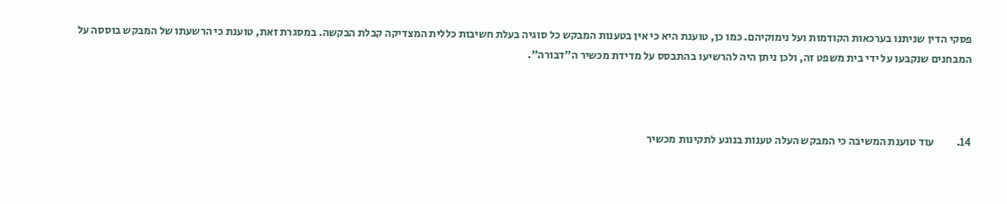פסקי הדין שניתנו בערכאות הקודמות ועל נימוקיהם. כמו כן, טוענת היא כי אין בטענות המבקש כל סוגיה בעלת חשיבות כללית המצדיקה קבלת הבקשה. במסגרת זאת, טוענת כי הרשעתו של המבקש בוססה על המבחנים שנקבעו על ידי בית משפט זה, ולכן ניתן היה להרשיעו בהתבסס על מדידת מכשיר ה"דבורה".



14.          עוד טוענת המשיבה כי המבקש העלה טענות בנוגע לתקינות מכשיר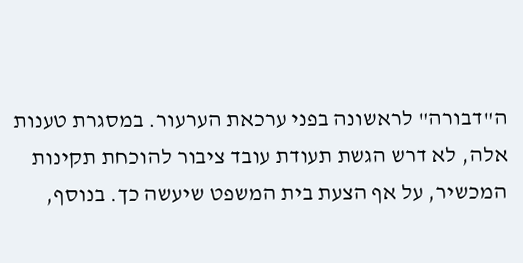ה"דבורה" לראשונה בפני ערכאת הערעור. במסגרת טענות אלה, לא דרש הגשת תעודת עובד ציבור להוכחת תקינות המכשיר, על אף הצעת בית המשפט שיעשה כך. בנוסף,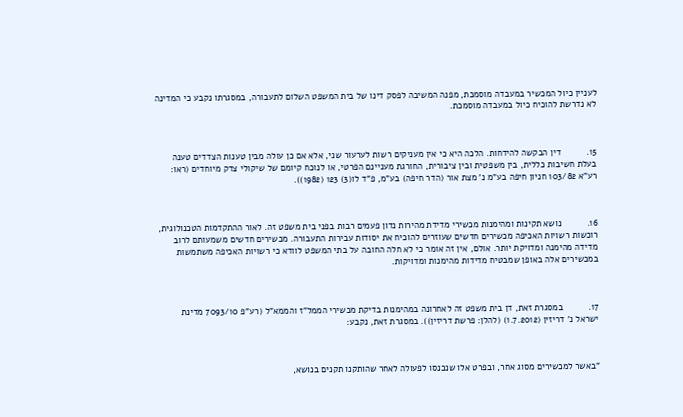לעניין כיול המכשיר במעבדה מוסמכת, מפנה המשיבה לפסק דינו של בית המשפט השלום לתעבורה, במסגרתו נקבע כי המדינה לא נדרשת להוכיח כיול במעבדה מוסמכת.



15.          דין הבקשה להידחות. הלכה היא כי אין מעניקים רשות לערעור שני, אלא אם כן עולה מבין טענות הצדדים טענה בעלת חשיבות כללית, בין משפטית ובין ציבורית, החורגת מעניינם הפרטי, או לנוכח קיומם של שיקולי צדק מיוחדים (ראו: רע"א 103/82 חניון חיפה בע"מ נ' מצת אור (הדר חיפה) בע"מ, פ"ד לו(3) 123 (1982)).



16.          נושא תקינות ומהימנות מכשירי מדידת מהירות נדון פעמים רבות בפני בית משפט זה. לאור ההתקדמות הטכנולוגית, רוכשות רשויות האכיפה מכשירים חדשים שעוזרים להוכיח את יסודות עבירות התעבורה. מכשירים חדשים משמעותם לרוב מדידה מהימנה ומדויקת יותר. אולם, אין זה אומר כי לא חלה החובה על בתי המשפט לוודא כי רשויות האכיפה משתמשות במכשירים אלה באופן שמבטיח מדידות מהימנות ומדויקות.



17.          במסגרת זאת, דן בית משפט זה לאחרונה במהימנות בדיקת מכשירי הממל"ז והממא"ל (רע"פ 7093/10 מדינת ישראל נ' דריזין (1.7.2012) (להלן: פרשת דריזין)). במסגרת זאת, נקבע:



"באשר למכשירים מסוג אחר, ובפרט אלו שנכנסו לפעולה לאחר שהותקנו תקנים בנושא,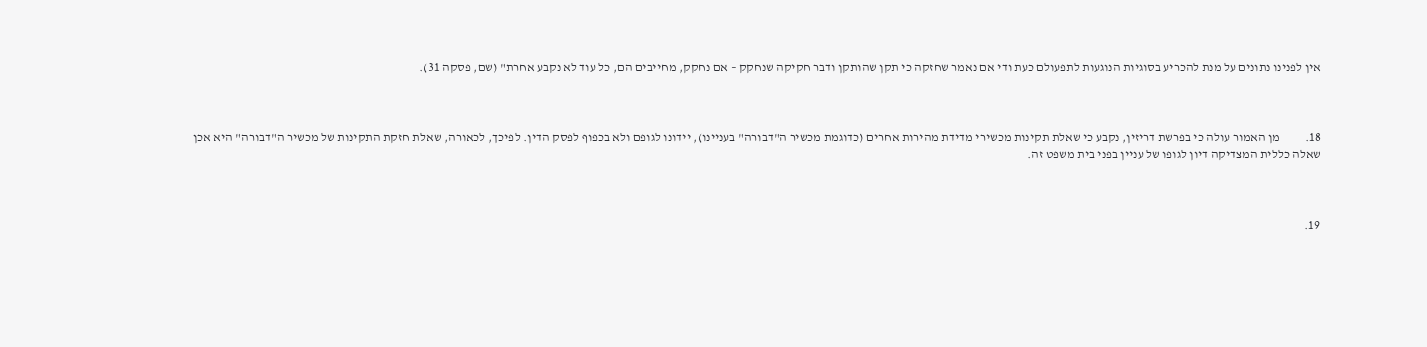אין לפנינו נתונים על מנת להכריע בסוגיות הנוגעות לתפעולם כעת ודי אם נאמר שחזקה כי תקן שהותקן ודבר חקיקה שנחקק – אם נחקק, מחייבים הם, כל עוד לא נקבע אחרת" (שם, פסקה 31).



18.          מן האמור עולה כי בפרשת דריזין, נקבע כי שאלת תקינות מכשירי מדידת מהירות אחרים (כדוגמת מכשיר ה"דבורה" בעניינו), יידונו לגופם ולא בכפוף לפסק הדין. לפיכך, לכאורה, שאלת חזקת התקינות של מכשיר ה"דבורה" היא אכן שאלה כללית המצדיקה דיון לגופו של עניין בפני בית משפט זה.



19.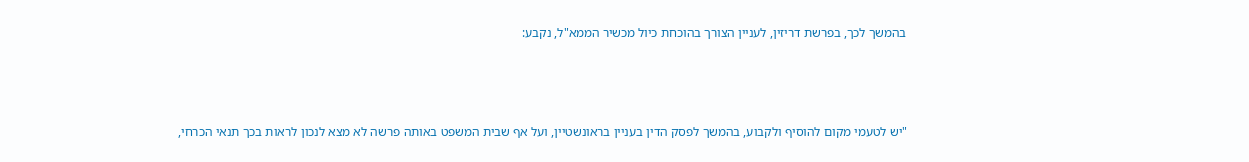בהמשך לכך, בפרשת דריזין, לעניין הצורך בהוכחת כיול מכשיר הממא"ל, נקבע:



"יש לטעמי מקום להוסיף ולקבוע, בהמשך לפסק הדין בעניין בראונשטיין, ועל אף שבית המשפט באותה פרשה לא מצא לנכון לראות בכך תנאי הכרחי,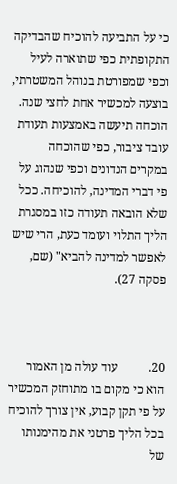כי על התביעה להוכיח שהבדיקה התקופתית כפי שתוארה לעיל וכפי שמפורטת בנוהל המשטרתי, בוצעה למכשיר אחת לחצי שנה. הוכחה תיעשה באמצעות תעודת עובד ציבור, כפי שהוכחה במקרים הנדונים וכפי שנהוג על פי דברי המדינה, להוכיחה. ככל שלא הובאה תעודה כזו במסגרת הליך התלוי ועומד כעת, הרי שיש לאפשר למדינה להביא" (שם, פסקה 27).



20.          עוד עולה מן האמור הוא כי מקום בו מתוחזק המכשיר על פי תקן קבוע, אין צורך להוכיח בכל הליך פרטני את מהימנותו של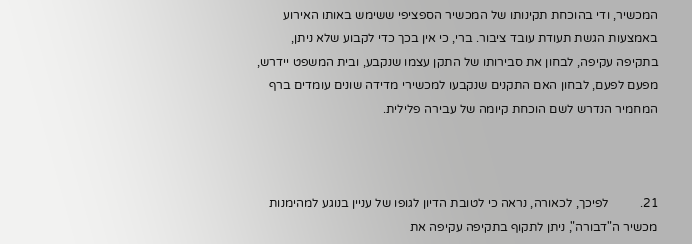המכשיר, ודי בהוכחת תקינותו של המכשיר הספציפי ששימש באותו האירוע באמצעות הגשת תעודת עובד ציבור. ברי, כי אין בכך כדי לקבוע שלא ניתן, בתקיפה עקיפה, לבחון את סבירותו של התקן עצמו שנקבע, ובית המשפט יידרש, מפעם לפעם, לבחון האם התקנים שנקבעו למכשירי מדידה שונים עומדים ברף המחמיר הנדרש לשם הוכחת קיומה של עבירה פלילית.



21.          לפיכך, לכאורה, נראה כי לטובת הדיון לגופו של עניין בנוגע למהימנות מכשיר ה"דבורה", ניתן לתקוף בתקיפה עקיפה את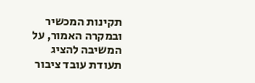תקינות המכשיר ובמקרה האמור, על המשיבה להציג תעודת עובד ציבור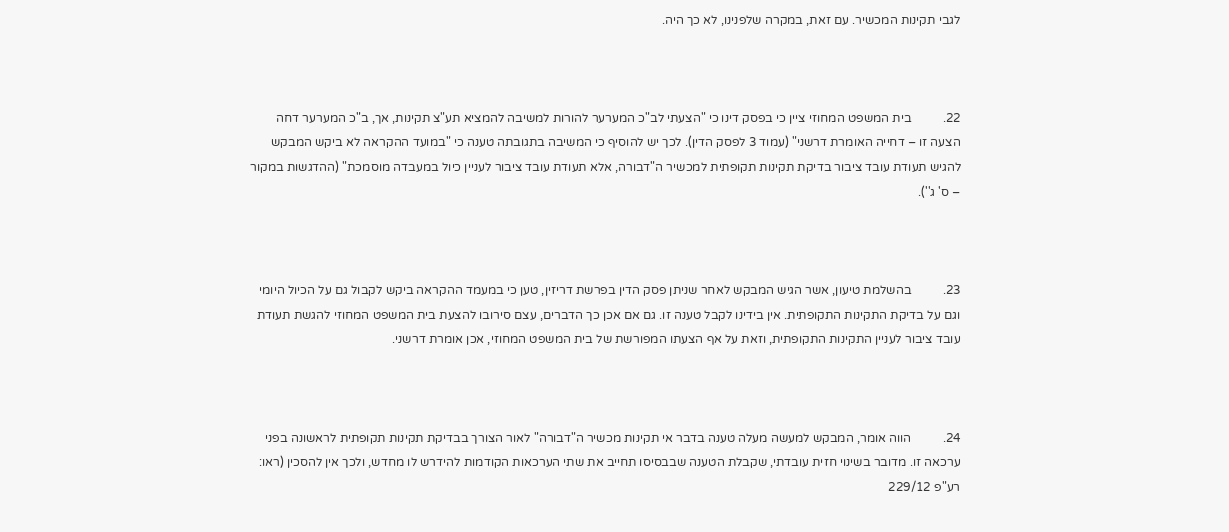לגבי תקינות המכשיר. עם זאת, במקרה שלפנינו, לא כך היה.



22.          בית המשפט המחוזי ציין כי בפסק דינו כי "הצעתי לב"כ המערער להורות למשיבה להמציא תע"צ תקינות, אך, ב"כ המערער דחה הצעה זו – דחייה האומרת דרשני" (עמוד 3 לפסק הדין). לכך יש להוסיף כי המשיבה בתגובתה טענה כי "במועד ההקראה לא ביקש המבקש להגיש תעודת עובד ציבור בדיקת תקינות תקופתית למכשיר ה"דבורה, אלא תעודת עובד ציבור לעניין כיול במעבדה מוסמכת" (ההדגשות במקור – ס' ג'').



23.          בהשלמת טיעון, אשר הגיש המבקש לאחר שניתן פסק הדין בפרשת דריזין, טען כי במעמד ההקראה ביקש לקבול גם על הכיול היומי וגם על בדיקת התקינות התקופתית. אין בידינו לקבל טענה זו. גם אם אכן כך הדברים, עצם סירובו להצעת בית המשפט המחוזי להגשת תעודת עובד ציבור לעניין התקינות התקופתית, וזאת על אף הצעתו המפורשת של בית המשפט המחוזי, אכן אומרת דרשני.



24.          הווה אומר, המבקש למעשה מעלה טענה בדבר אי תקינות מכשיר ה"דבורה" לאור הצורך בבדיקת תקינות תקופתית לראשונה בפני ערכאה זו. מדובר בשינוי חזית עובדתי, שקבלת הטענה שבבסיסו תחייב את שתי הערכאות הקודמות להידרש לו מחדש, ולכך אין להסכין (ראו: רע"פ 229/12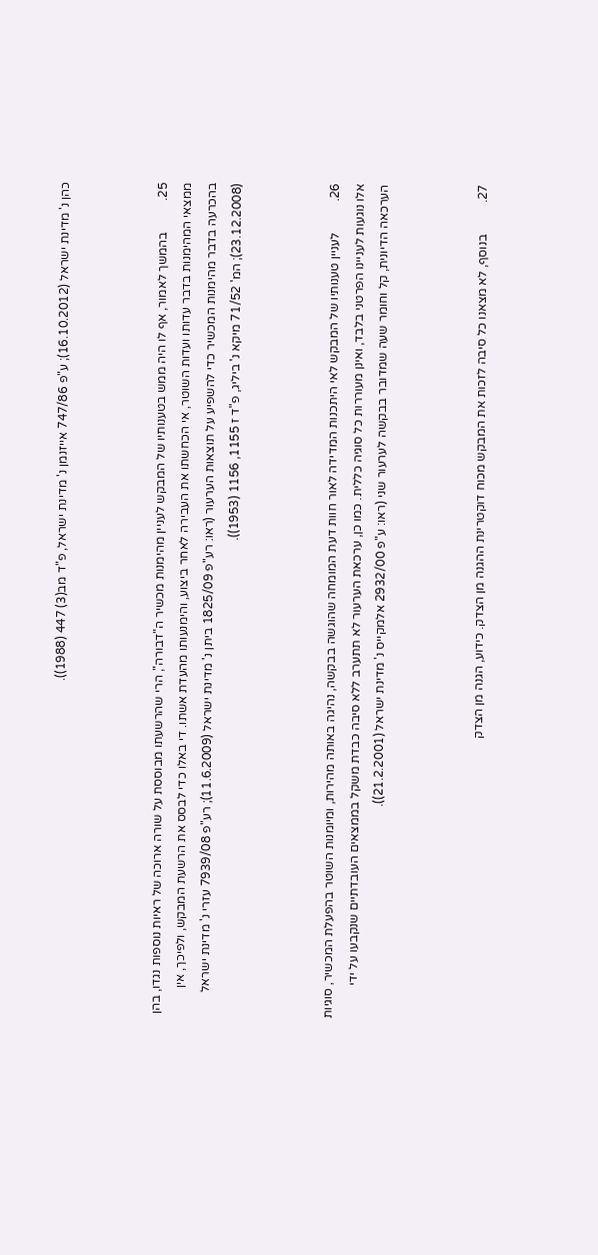כהן נ' מדינת ישראל (16.10.2012); ע"פ 747/86 אייזנמן נ' מדינת ישראל, פ"ד מב(3) 447 (1988)).



25.          בהמשך לאמור, אף לו היה ממש בטענותיו של המבקש לעניין מהימנות מכשיר ה"דבורה", הרי שהרשעתו מבוססת על שורה ארוכה של ראיות נוספות נגדו, בהן ממצאי המהימנות בדבר עדותו ועדות השוטר, אי הכחשתו את העבירה לאחר ביצוע, והימנעותו מהעדת אשתו. די באלו כדי לבסס את הרשעת המבקש, ולפיכך, אין בהכרעה בדבר מהימנות המכשיר כדי להשפיע על תוצאות הערעור (ראו: רע"פ 1825/09 ביתן נ' מדינת ישראל (11.6.2009); רע"פ 7939/08 עזרי נ' מדינת ישראל (23.12.2008); המ' 71/52 מיקא נ' ביליג, פ"ד ז 1155, 1156 (1953)).



26.          לעניין טענותיו של המבקש לאי היתכנות המדידה לאור חוות דעת המומחה שהוגשה בבקשה, נהיגה באותה מהירות, ומיומנות השוטר בהפעלת המכשיר, סוגיות אלו נוגעות לעניינו הפרטני בלבד, ואינן מעוררות כל סוגיה כללית. כמו כן, ערכאת הערעור לא תתערב ללא סיבה כבדת משקל בממצאים העובדתיים שנקבעו על ידי הערכאה הדיונית, קל וחומר שעה שמדובר בבקשה לערעור שני (ראו: ע"פ 2932/00 אלמקייס נ' מדינת ישראל (21.2.2001)).



27.          בנוסף, לא מצאנו כל סיבה לזכות את המבקש מכוח דוקטרינת ההגנה מן הצדק. כידוע, הגנה מן הצדק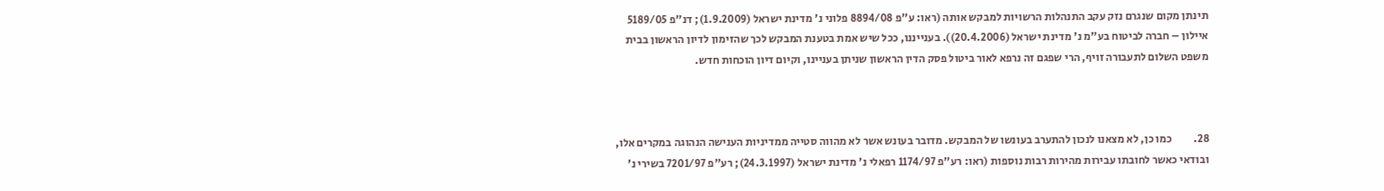תינתן מקום שנגרם נזק עקב התנהלות הרשויות למבקש אותה (ראו: ע"פ 8894/08 פלוני נ' מדינת ישראל (1.9.2009); דנ"פ 5189/05 איילון – חברה לביטוח בע"מ נ' מדינת ישראל (20.4.2006)). בענייננו, ככל שיש אמת בטענת המבקש לכך שהזימון לדיון הראשון בבית משפט השלום לתעבורה זויף, הרי שפגם זה נרפא לאור ביטול פסק הדין הראשון שניתן בעניינו, וקיום דיון הוכחות חדש.



28.          כמו כן, לא מצאנו לנכון להתערב בעונשו של המבקש. מדובר בעונש אשר לא מהווה סטייה ממדיניות הענישה הנהוגה במקרים אלו, ובודאי כאשר לחובתו עבירות מהירות רבות נוספות (ראו: רע"פ 1174/97 רפאלי נ' מדינת ישראל (24.3.1997); רע"פ 7201/97 בשירי נ'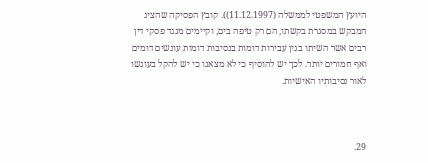היועץ המשפטי לממשלה (11.12.1997)). קובץ הפסיקה שהציג המבקש במסגרת בקשתו, הם רק טיפה בים, וקיימים מנגד פסקי דין רבים אשר השיתו בגין עבירות דומות בנסיבות דומות עונשים דומים ואף חמורים יותר. לכך יש להוסיף כי לא מצאנו כי יש להקל בעונשו לאור נסיבותיו האישיות.



29.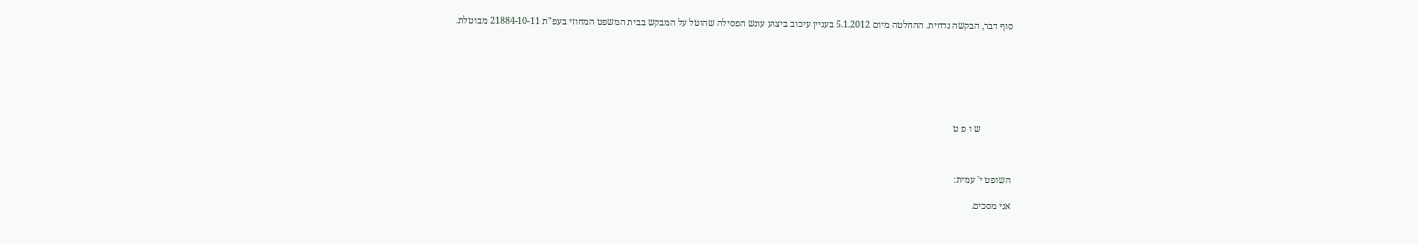סוף דבר, הבקשה נדחית. ההחלטה מיום 5.1.2012 בעניין עיכוב ביצוע עונש הפסילה שהוטל על המבקש בבית המשפט המחוזי בעפ"ת 21884-10-11 מבוטלת.







             ש ו פ ט



השופט י' עמית:

אני מסכים.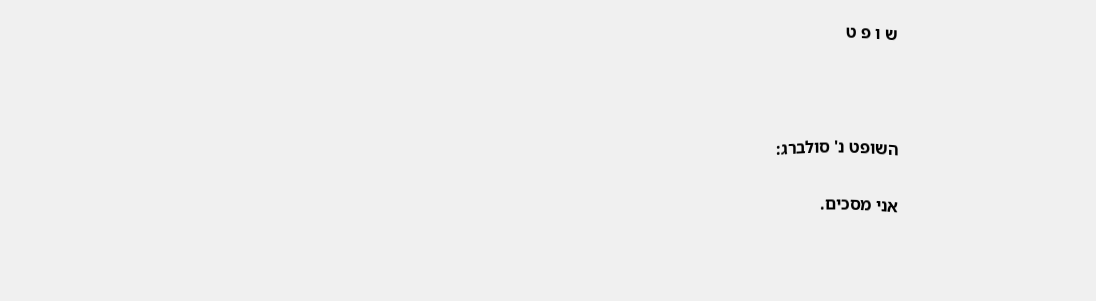ש ו פ ט



השופט נ' סולברג:

אני מסכים.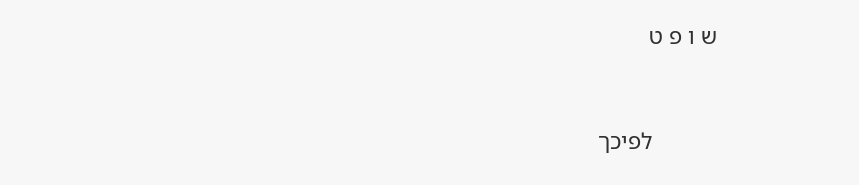ש ו פ ט



           לפיכך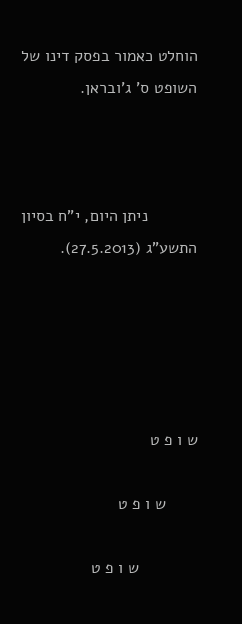הוחלט כאמור בפסק דינו של השופט ס' ג'ובראן.



           ניתן היום, י"ח בסיון התשע"ג (27.5.2013).





ש ו פ ט

       ש ו פ ט

             ש ו פ ט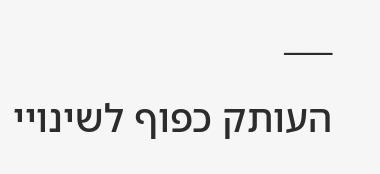___

העותק כפוף לשינויי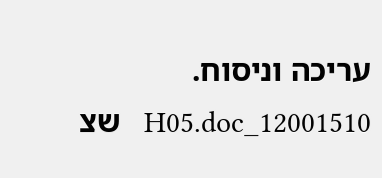עריכה וניסוח.   12001510_H05.doc   שצ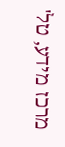מרכז מידע, טל'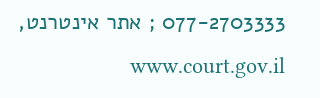077-2703333 ; אתר אינטרנט,  www.court.gov.il